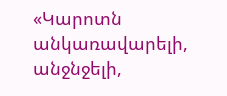«Կարոտն անկառավարելի, անջնջելի,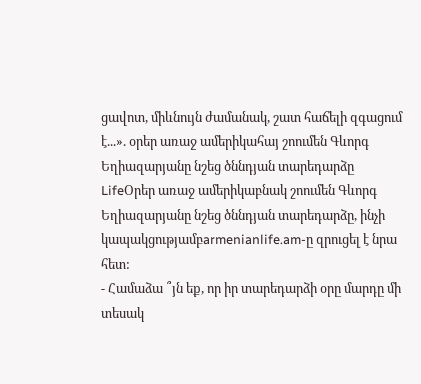ցավոտ, միևնույն ժամանակ, շատ հաճելի զգացում է...». օրեր առաջ ամերիկահայ շոումեն Գևորգ Եղիազարյանը նշեց ծննդյան տարեդարձը
LifeՕրեր առաջ ամերիկաբնակ շոումեն Գևորգ Եղիազարյանը նշեց ծննդյան տարեդարձը, ինչի կապակցությամբarmenianlife.am-ը զրուցել է նրա հետ:
- Համաձա ՞յն եք, որ իր տարեդարձի օրը մարդը մի տեսակ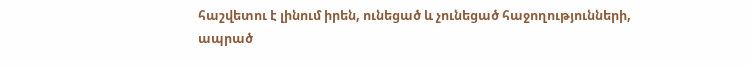հաշվետու է լինում իրեն, ունեցած և չունեցած հաջողությունների, ապրած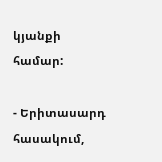կյանքի համար:

- Երիտասարդ հասակում,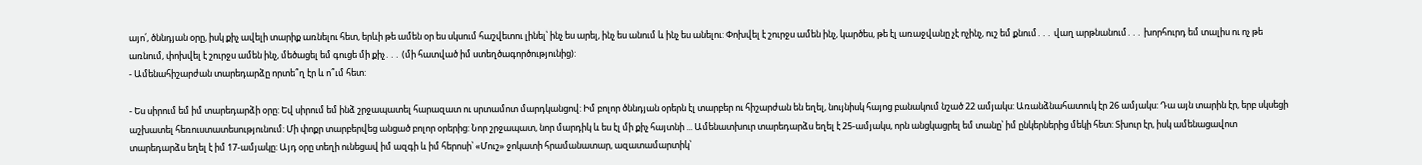այո՛, ծննդյան օրը, իսկ քիչ ավելի տարիք առնելու հետ, երևի թե ամեն օր ես սկսում հաշվետու լինել՝ ինչ ես արել, ինչ ես անում և ինչ ես անելու: Փոխվել է շուրջս ամեն ինչ, կարծես, թե էլ առաջվանը չէ ոչինչ, ուշ եմ քնում․․․ վաղ արթնանում․․․ խորհուրդ եմ տալիս ու ոչ թե առնում, փոխվել է շուրջս ամեն ինչ, մեծացել եմ գուցե մի քիչ․․․ (մի հատված իմ ստեղծագործությունից):
- Ամենահիշարժան տարեդարձը որտե՞ղ էր և ո՞ւմ հետ:

- Ես սիրում եմ իմ տարեդարձի օրը: Եվ սիրում եմ ինձ շրջապատել հարազատ ու սրտամոտ մարդկանցով: Իմ բոլոր ծննդյան օրերն էլ տարբեր ու հիշարժան են եղել, նույնիսկ հայոց բանակում նշած 22 ամյակս: Առանձնահատուկ էր 26 ամյակս: Դա այն տարին էր, երբ սկսեցի աշխատել հեռուստատեսությունում: Մի փոքր տարբերվեց անցած բոլոր օրերից: Նոր շրջապատ, նոր մարդիկ և ես էլ մի քիչ հայտնի ... Ամենատխուր տարեդարձս եղել է 25-ամյակս, որն անցկացրել եմ տանը՝ իմ ընկերներից մեկի հետ: Տխուր էր, իսկ ամենացավոտ տարեդարձս եղել է իմ 17-ամյակը: Այդ օրը տեղի ունեցավ իմ ազգի և իմ հերոսի՝ «Մուշ» ջոկատի հրամանատար, ազատամարտիկ՝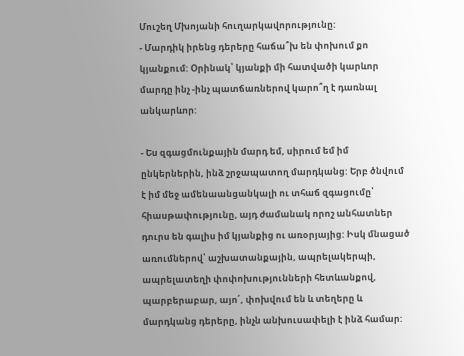Մուշեղ Մխոյանի հուղարկավորությունը:
- Մարդիկ իրենց դերերը հաճա՞խ են փոխում քո կյանքում: Օրինակ՝ կյանքի մի հատվածի կարևոր մարդը ինչ -ինչ պատճառներով կարո՞ղ է դառնալ անկարևոր:

- Ես զգացմունքային մարդ եմ, սիրում եմ իմ ընկերներին, ինձ շրջապատող մարդկանց: Երբ ծնվում է իմ մեջ ամենաանցանկալի ու տհաճ զգացումը՝ հիասթափությունը, այդ ժամանակ որոշ անհատներ դուրս են գալիս իմ կյանքից ու առօրյայից: Իսկ մնացած առումներով՝ աշխատանքային, ապրելակերպի, ապրելատեղի փոփոխությունների հետևանքով, պարբերաբար, այո՛, փոխվում են և տեղերը և մարդկանց դերերը, ինչն անխուսափելի է ինձ համար: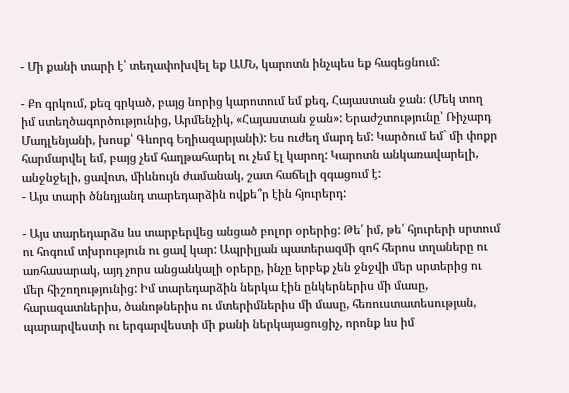- Մի քանի տարի է՝ տեղափոխվել եք ԱՄՆ, կարոտն ինչպես եք հագեցնում:

- Քո գրկում, քեզ գրկած, բայց նորից կարոտում եմ քեզ, Հայաստան ջան։ (Մեկ տող իմ ստեղծագործությունից, Արմենչիկ, «Հայաստան ջան»: Երաժշտությունը՝ Ռիչարդ Մադլենյանի, խոսք՝ Գևորգ Եղիազարյանի): Ես ուժեղ մարդ եմ: Կարծում եմ` մի փոքր հարմարվել եմ, բայց չեմ հաղթահարել ու չեմ էլ կարող: Կարոտն անկառավարելի, անջնջելի, ցավոտ, միևնույն ժամանակ, շատ հաճելի զգացում է:
- Այս տարի ծննդյանդ տարեդարձին ովքե՞ր էին հյուրերդ:

- Այս տարեդարձս ևս տարբերվեց անցած բոլոր օրերից: Թե՛ իմ, թե՛ հյուրերի սրտում ու հոգում տխրություն ու ցավ կար: Ապրիլյան պատերազմի զոհ հերոս տղաները ու առհասարակ, այդ չորս անցանկալի օրերը, ինչը երբեք չեն ջնջվի մեր սրտերից ու մեր հիշողությունից: Իմ տարեդարձին ներկա էին ընկերներիս մի մասը, հարազատներիս, ծանոթներիս ու մտերիմներիս մի մասը, հեռուստատեսության, պարարվեստի ու երգարվեստի մի քանի ներկայացուցիչ, որոնք ևս իմ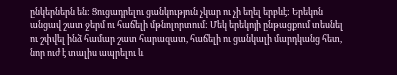ընկերներն են: Ցուցադրելու ցանկություն չկար ու չի եղել երբևէ: Երեկոն անցավ շատ ջերմ ու հաճելի մթնոլորտում: Մեկ երեկոյի ընթացքում տեսնել ու շփվել ինձ համար շատ հարազատ, հաճելի ու ցանկալի մարդկանց հետ, նոր ուժ է տալիս ապրելու և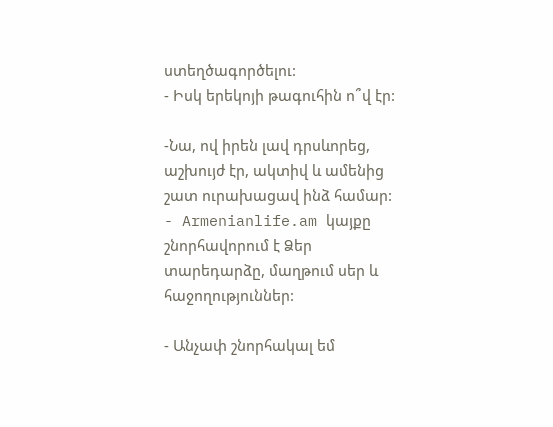ստեղծագործելու:
- Իսկ երեկոյի թագուհին ո՞վ էր:

-Նա, ով իրեն լավ դրսևորեց, աշխույժ էր, ակտիվ և ամենից շատ ուրախացավ ինձ համար:
- Armenianlife.am կայքը շնորհավորում է Ձեր տարեդարձը, մաղթում սեր և հաջողություններ:

- Անչափ շնորհակալ եմ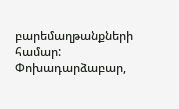բարեմաղթանքների համար: Փոխադարձաբար,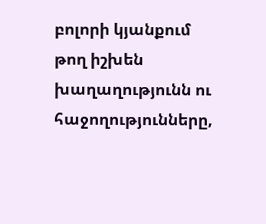բոլորի կյանքում թող իշխեն խաղաղությունն ու հաջողությունները,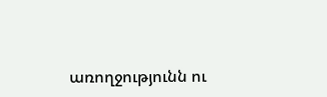առողջությունն ու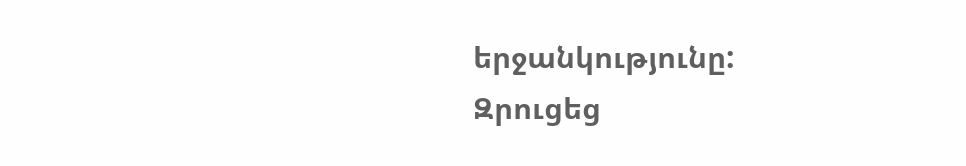երջանկությունը:
Զրուցեց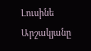Լուսինե Արշակյանը